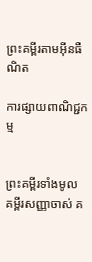ព្រះគម្ពីរតាមអ៊ីនធឺណិត

ការផ្សាយពាណិជ្ជកម្ម


ព្រះគម្ពីរទាំងមូល គម្ពីរសញ្ញាចាស់ គ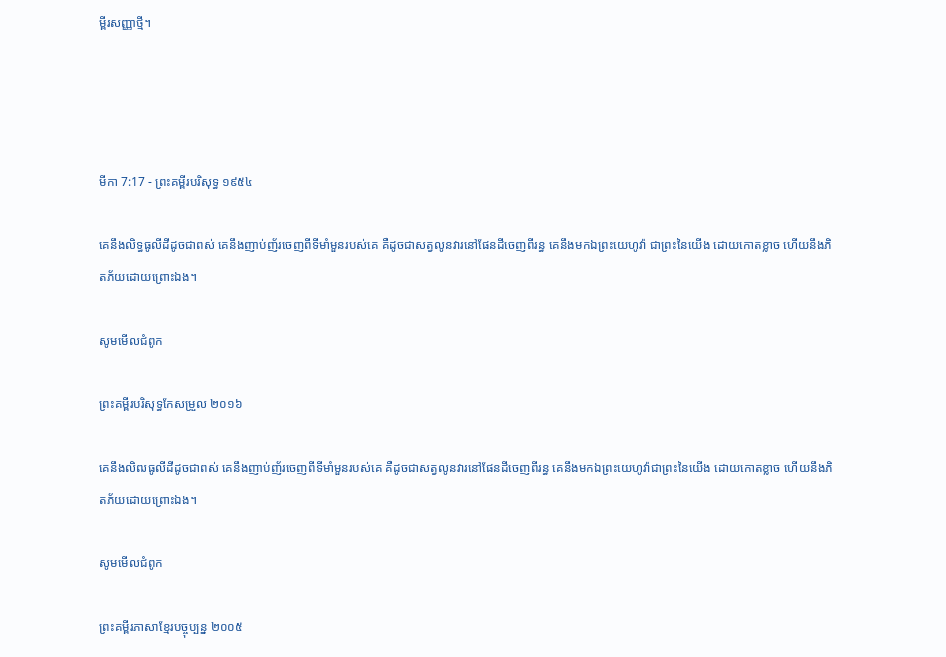ម្ពីរសញ្ញាថ្មី។




មីកា 7:17 - ព្រះគម្ពីរបរិសុទ្ធ ១៩៥៤

គេនឹងលិទ្ធធូលីដីដូចជាពស់ គេនឹងញាប់‌ញ័រចេញពីទីមាំ‌មួនរបស់គេ គឺដូចជាសត្វលូនវារនៅផែនដីចេញពីរន្ធ គេនឹងមកឯព្រះ‌យេហូវ៉ា ជាព្រះនៃយើង ដោយកោត‌ខ្លាច ហើយនឹងភិត‌ភ័យដោយព្រោះឯង។

សូមមើលជំពូក

ព្រះគម្ពីរបរិសុទ្ធកែសម្រួល ២០១៦

គេនឹងលិឍធូលីដីដូចជាពស់ គេនឹងញាប់‌ញ័រចេញពីទីមាំ‌មួនរបស់គេ គឺដូចជាសត្វលូនវារនៅផែនដីចេញពីរន្ធ គេនឹងមកឯព្រះ‌យេហូវ៉ាជាព្រះនៃយើង ដោយកោតខ្លាច ហើយនឹងភិត‌ភ័យដោយព្រោះឯង។

សូមមើលជំពូក

ព្រះគម្ពីរភាសាខ្មែរបច្ចុប្បន្ន ២០០៥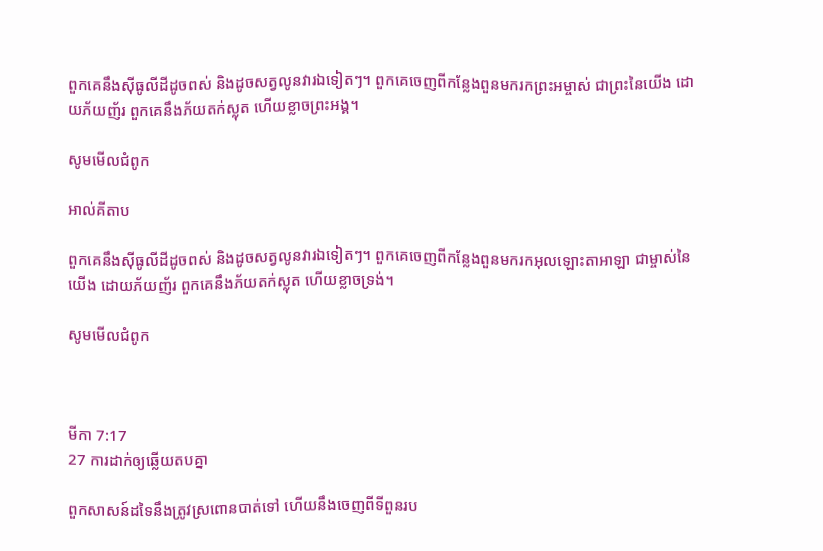ពួកគេនឹងស៊ីធូលីដីដូចពស់ និងដូចសត្វលូនវារឯទៀតៗ។ ពួកគេចេញពីកន្លែងពួនមករកព្រះ‌អម្ចាស់ ជាព្រះនៃយើង ដោយភ័យញ័រ ពួកគេនឹងភ័យតក់‌ស្លុត ហើយខ្លាចព្រះអង្គ។

សូមមើលជំពូក

អាល់គីតាប

ពួកគេនឹងស៊ីធូលីដីដូចពស់ និងដូចសត្វលូនវារឯទៀតៗ។ ពួកគេចេញពីកន្លែងពួនមករកអុលឡោះ‌តាអាឡា ជាម្ចាស់នៃយើង ដោយភ័យញ័រ ពួកគេនឹងភ័យតក់‌ស្លុត ហើយខ្លាចទ្រង់។

សូមមើលជំពូក



មីកា 7:17
27 ការដាក់ឲ្យឆ្លើយតបគ្នា

ពួកសាសន៍ដទៃនឹងត្រូវស្រពោនបាត់ទៅ ហើយនឹងចេញពីទីពួនរប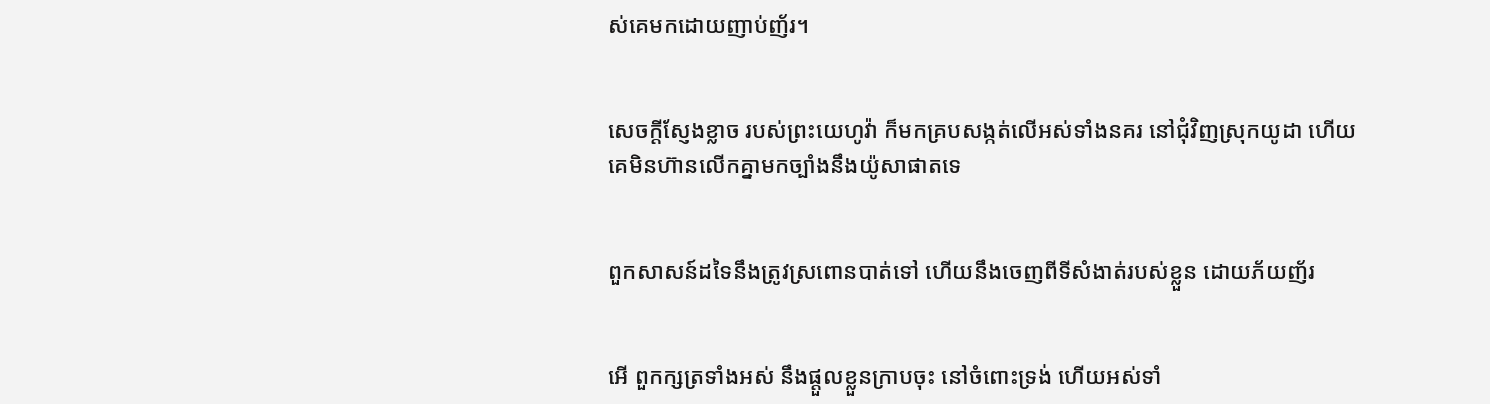ស់គេមកដោយញាប់‌ញ័រ។


សេចក្ដីស្ញែង‌ខ្លាច របស់ព្រះ‌យេហូវ៉ា ក៏មកគ្របសង្កត់លើអស់ទាំងនគរ នៅជុំវិញស្រុកយូដា ហើយគេមិនហ៊ានលើកគ្នាមកច្បាំងនឹងយ៉ូសា‌ផាតទេ


ពួកសាសន៍ដទៃនឹងត្រូវស្រពោនបាត់ទៅ ហើយនឹងចេញពីទីសំងាត់របស់ខ្លួន ដោយភ័យញ័រ


អើ ពួកក្សត្រទាំងអស់ នឹងផ្តួលខ្លួនក្រាបចុះ នៅចំពោះទ្រង់ ហើយអស់ទាំ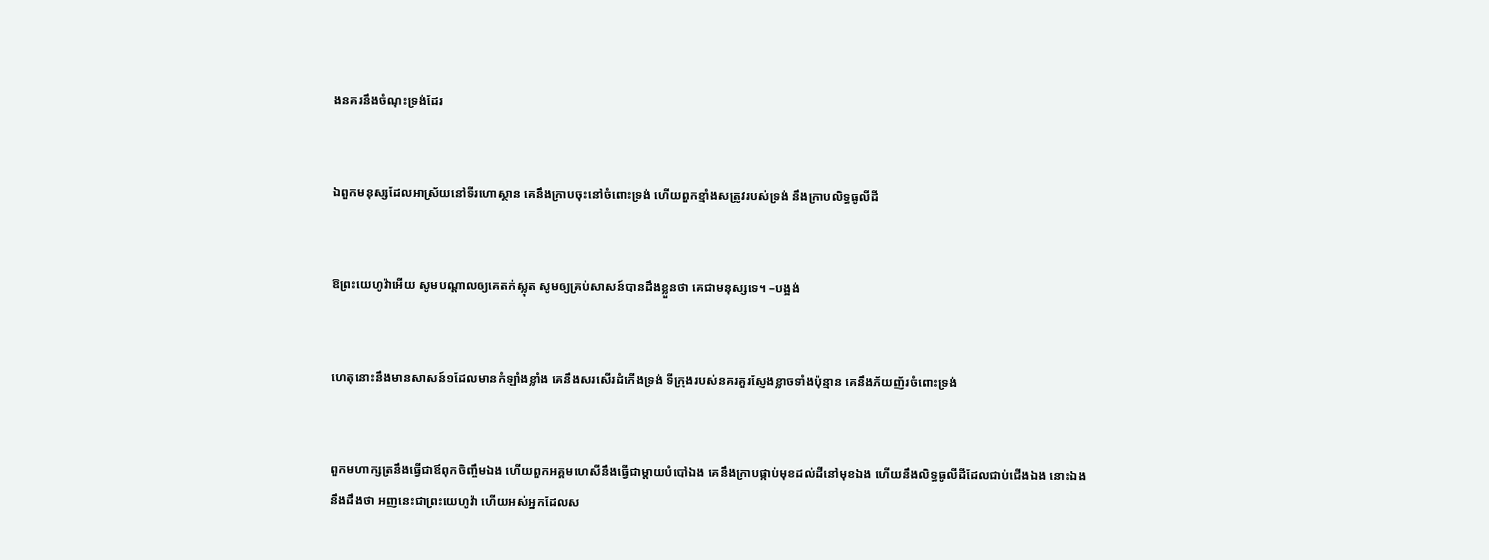ងនគរនឹងចំណុះទ្រង់ដែរ


ឯពួកមនុស្សដែលអាស្រ័យនៅទីរហោ‌ស្ថាន គេនឹងក្រាបចុះនៅចំពោះទ្រង់ ហើយពួកខ្មាំងសត្រូវរបស់ទ្រង់ នឹងក្រាបលិទ្ធធូលីដី


ឱព្រះ‌យេហូវ៉ាអើយ សូមបណ្តាលឲ្យគេតក់‌ស្លុត សូមឲ្យគ្រប់សាសន៍បានដឹងខ្លួនថា គេជាមនុស្សទេ។ –បង្អង់


ហេតុនោះនឹងមានសាសន៍១ដែលមានកំឡាំងខ្លាំង គេនឹងសរសើរដំកើងទ្រង់ ទីក្រុងរបស់នគរគួរស្ញែង‌ខ្លាចទាំងប៉ុន្មាន គេនឹងភ័យញ័រចំពោះទ្រង់


ពួកមហា‌ក្សត្រនឹងធ្វើជាឪពុកចិញ្ចឹមឯង ហើយពួកអគ្គ‌មហេសីនឹងធ្វើជាម្តាយបំបៅឯង គេនឹងក្រាបផ្កាប់មុខដល់ដីនៅមុខឯង ហើយនឹងលិទ្ធធូលីដីដែលជាប់ជើងឯង នោះឯងនឹងដឹងថា អញនេះជាព្រះ‌យេហូវ៉ា ហើយអស់អ្នកដែលស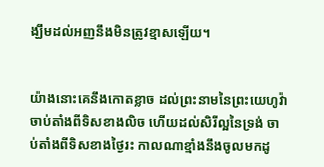ង្ឃឹមដល់អញនឹងមិនត្រូវខ្មាសឡើយ។


យ៉ាងនោះគេនឹងកោត‌ខ្លាច ដល់ព្រះ‌នាមនៃព្រះ‌យេហូវ៉ាចាប់តាំងពីទិសខាងលិច ហើយដល់សិរី‌ល្អនៃទ្រង់ ចាប់តាំងពីទិសខាងថ្ងៃរះ កាលណាខ្មាំងនឹងចូលមកដូ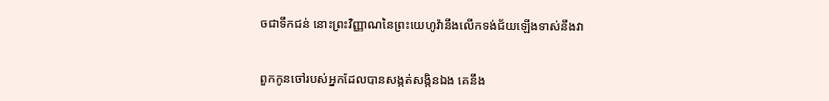ចជាទឹកជន់ នោះព្រះ‌វិញ្ញាណនៃព្រះ‌យេហូវ៉ានឹងលើកទង់‌ជ័យឡើងទាស់នឹងវា


ពួកកូនចៅរបស់អ្នកដែលបានសង្កត់‌សង្កិនឯង គេនឹង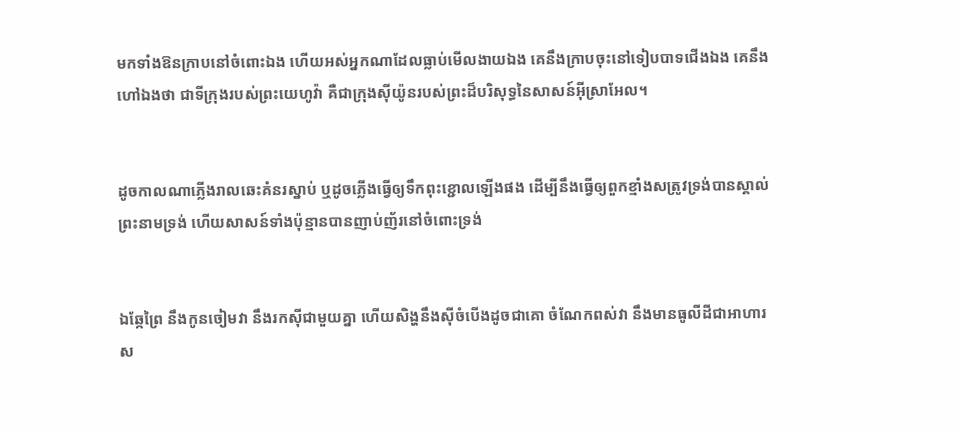មកទាំងឱនក្រាបនៅចំពោះឯង ហើយអស់អ្នកណាដែលធ្លាប់មើល‌ងាយឯង គេនឹងក្រាបចុះនៅទៀបបាទជើងឯង គេនឹងហៅឯងថា ជាទីក្រុងរបស់ព្រះ‌យេហូវ៉ា គឺជាក្រុងស៊ីយ៉ូនរបស់ព្រះដ៏បរិសុទ្ធនៃសាសន៍អ៊ីស្រាអែល។


ដូចកាលណាភ្លើងរាលឆេះគំនរស្នាប់ ឬដូចភ្លើងធ្វើឲ្យទឹកពុះខ្ជោលឡើងផង ដើម្បីនឹងធ្វើឲ្យពួកខ្មាំងសត្រូវទ្រង់បានស្គាល់ព្រះ‌នាមទ្រង់ ហើយសាសន៍ទាំងប៉ុន្មានបានញាប់‌ញ័រនៅចំពោះទ្រង់


ឯឆ្កែព្រៃ នឹងកូនចៀមវា នឹងរកស៊ីជាមួយគ្នា ហើយសិង្ហនឹងស៊ីចំបើងដូចជាគោ ចំណែកពស់វា នឹងមានធូលីដីជាអាហារ ស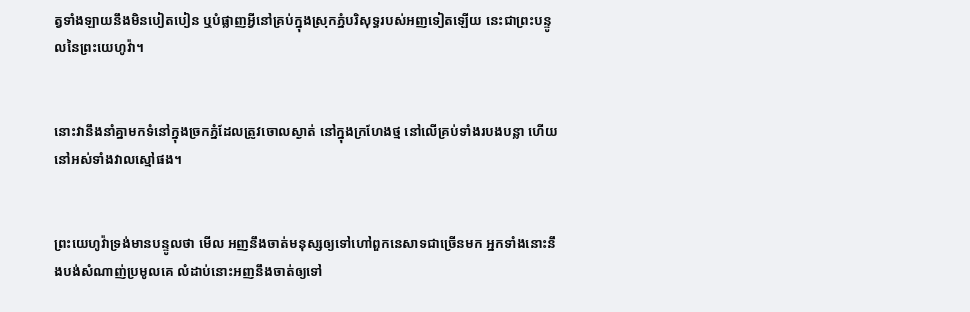ត្វទាំង‌ឡាយនឹងមិនបៀត‌បៀន ឬបំផ្លាញអ្វីនៅគ្រប់ក្នុងស្រុកភ្នំបរិសុទ្ធរបស់អញទៀតឡើយ នេះជាព្រះ‌បន្ទូលនៃព្រះ‌យេហូវ៉ា។


នោះវានឹងនាំគ្នាមកទំនៅក្នុងច្រកភ្នំដែលត្រូវចោលស្ងាត់ នៅក្នុងក្រហែងថ្ម នៅលើគ្រប់ទាំងរបងបន្លា ហើយនៅអស់ទាំងវាលស្មៅផង។


ព្រះ‌យេហូវ៉ាទ្រង់មានបន្ទូលថា មើល អញនឹងចាត់មនុស្សឲ្យទៅហៅពួកនេសាទជាច្រើនមក អ្នកទាំងនោះនឹងបង់សំណាញ់ប្រមូលគេ លំដាប់នោះអញនឹងចាត់ឲ្យទៅ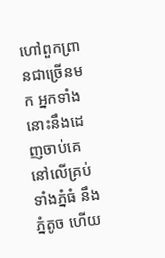ហៅពួកព្រានជាច្រើនមក អ្នកទាំងនោះនឹងដេញចាប់គេនៅលើគ្រប់ទាំងភ្នំធំ នឹងភ្នំតូច ហើយ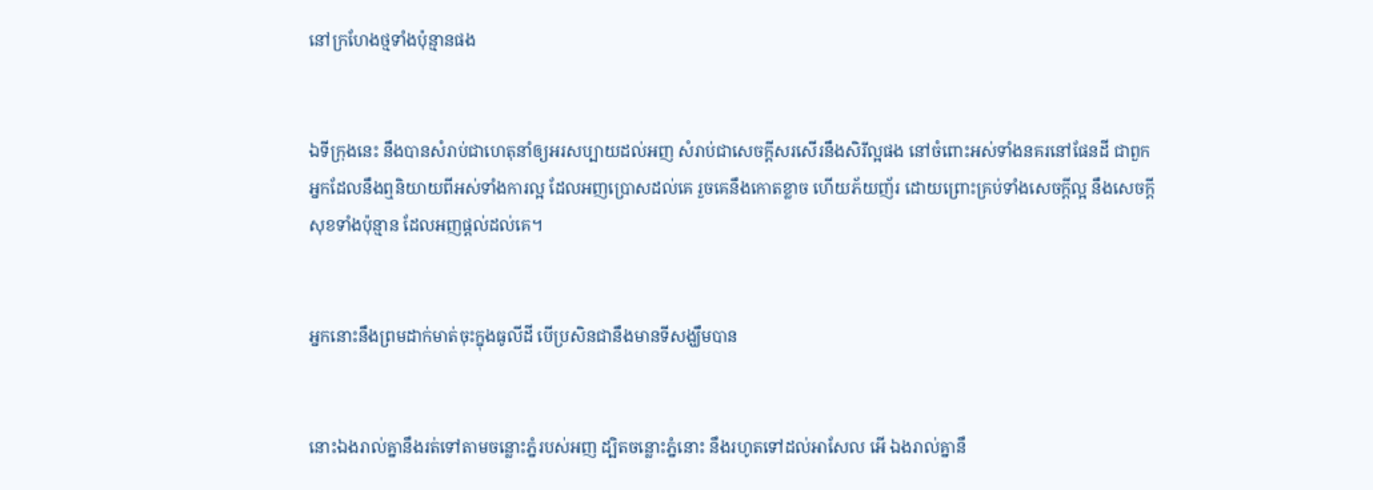នៅក្រហែងថ្មទាំងប៉ុន្មានផង


ឯទីក្រុងនេះ នឹងបានសំរាប់ជាហេតុនាំឲ្យអរសប្បាយដល់អញ សំរាប់ជាសេចក្ដីសរសើរនឹងសិរី‌ល្អផង នៅចំពោះអស់ទាំងនគរនៅផែនដី ជាពួកអ្នកដែលនឹងឮនិយាយពីអស់ទាំងការល្អ ដែលអញប្រោសដល់គេ រួចគេនឹងកោត‌ខ្លាច ហើយភ័យញ័រ ដោយព្រោះគ្រប់ទាំងសេចក្ដីល្អ នឹងសេចក្ដីសុខទាំងប៉ុន្មាន ដែលអញផ្តល់ដល់គេ។


អ្នកនោះនឹងព្រមដាក់មាត់ចុះក្នុងធូលីដី បើប្រសិនជានឹងមានទីសង្ឃឹមបាន


នោះឯងរាល់គ្នានឹងរត់ទៅតាមចន្លោះភ្នំរបស់អញ ដ្បិតចន្លោះភ្នំនោះ នឹងរហូតទៅដល់អាសែល អើ ឯងរាល់គ្នានឹ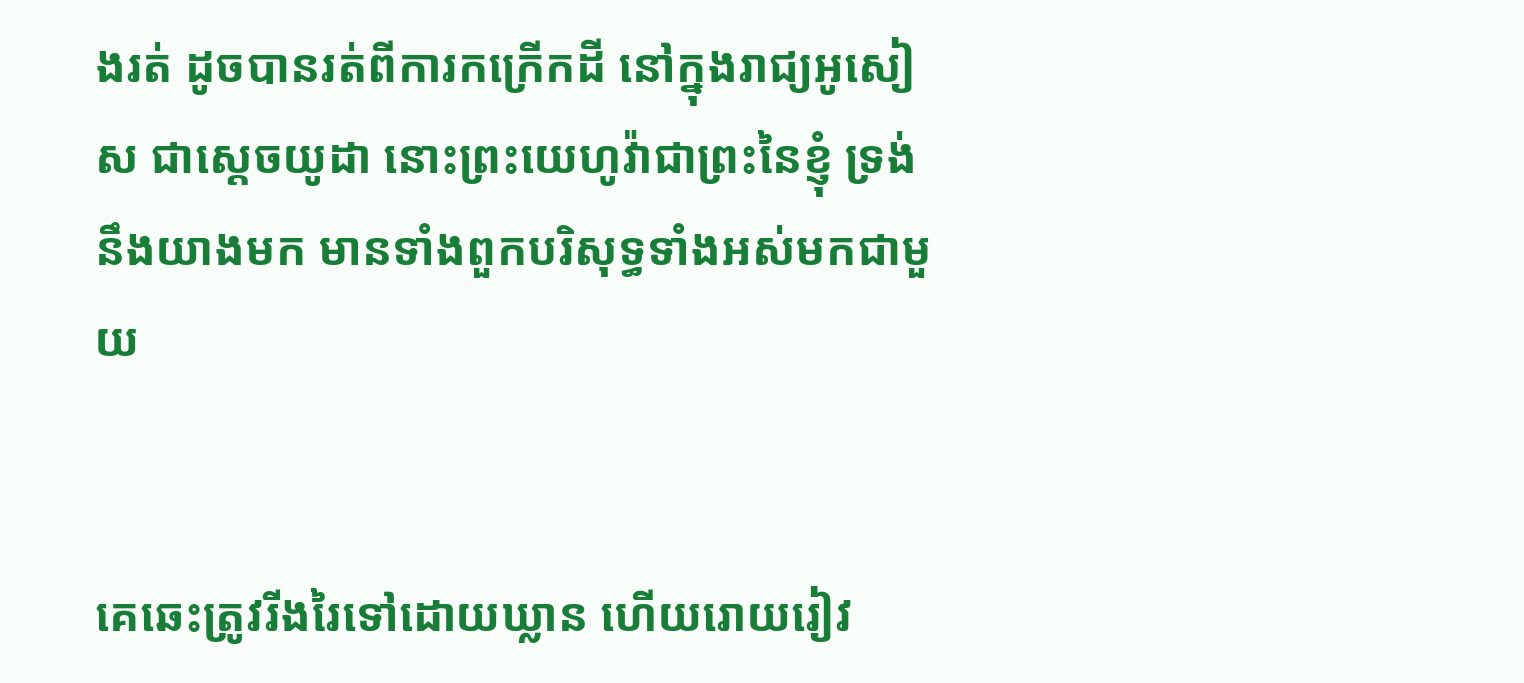ងរត់ ដូចបានរត់ពីការកក្រើកដី នៅក្នុងរាជ្យអូសៀស ជាស្តេចយូដា នោះព្រះ‌យេហូវ៉ាជាព្រះនៃខ្ញុំ ទ្រង់នឹងយាងមក មានទាំងពួកបរិសុទ្ធទាំងអស់មកជាមួយ


គេឆេះត្រូវរីងរៃទៅដោយឃ្លាន ហើយរោយ‌រៀវ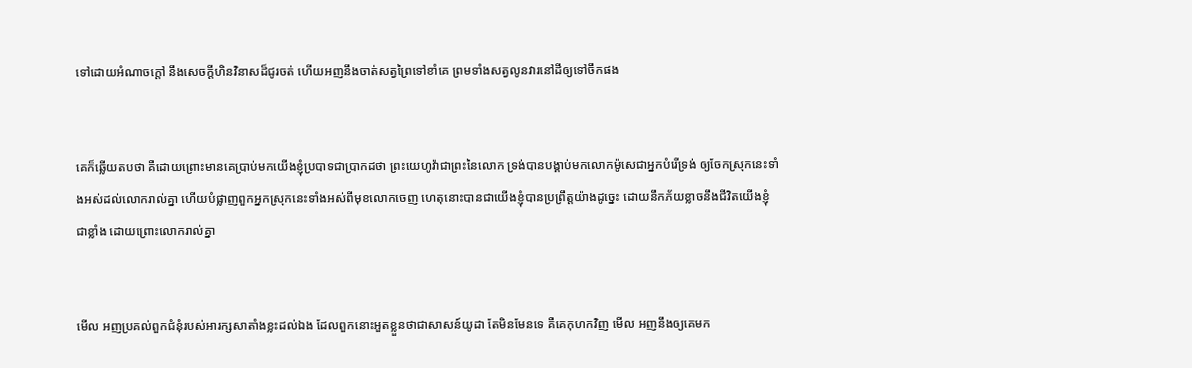ទៅដោយអំណាចក្តៅ នឹងសេចក្ដីហិន‌វិនាសដ៏ជូរ‌ចត់ ហើយអញនឹងចាត់សត្វព្រៃទៅខាំគេ ព្រមទាំងសត្វលូនវារនៅដីឲ្យទៅចឹកផង


គេក៏ឆ្លើយតបថា គឺដោយព្រោះមានគេប្រាប់មកយើងខ្ញុំប្របាទជាប្រាកដថា ព្រះ‌យេហូវ៉ាជាព្រះនៃលោក ទ្រង់បានបង្គាប់មកលោកម៉ូសេជាអ្នកបំរើទ្រង់ ឲ្យចែកស្រុកនេះទាំងអស់ដល់លោករាល់គ្នា ហើយបំផ្លាញពួកអ្នកស្រុកនេះទាំងអស់ពីមុខលោកចេញ ហេតុនោះបានជាយើងខ្ញុំបានប្រព្រឹត្តយ៉ាងដូច្នេះ ដោយនឹកភ័យខ្លាចនឹងជីវិតយើងខ្ញុំជាខ្លាំង ដោយព្រោះលោករាល់គ្នា


មើល អញប្រគល់ពួកជំនុំរបស់អារក្សសាតាំងខ្លះដល់ឯង ដែលពួកនោះអួតខ្លួនថាជាសាសន៍យូដា តែមិនមែនទេ គឺគេកុហកវិញ មើល អញនឹងឲ្យគេមក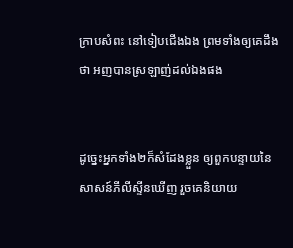ក្រាបសំពះ នៅទៀបជើងឯង ព្រមទាំងឲ្យគេដឹងថា អញបានស្រឡាញ់ដល់ឯងផង


ដូច្នេះអ្នកទាំង២ក៏សំដែងខ្លួន ឲ្យពួកបន្ទាយនៃសាសន៍ភីលីស្ទីនឃើញ រួចគេនិយាយ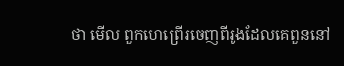ថា មើល ពួកហេ‌ព្រើរចេញពីរូងដែលគេពួននៅ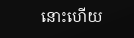នោះហើយ